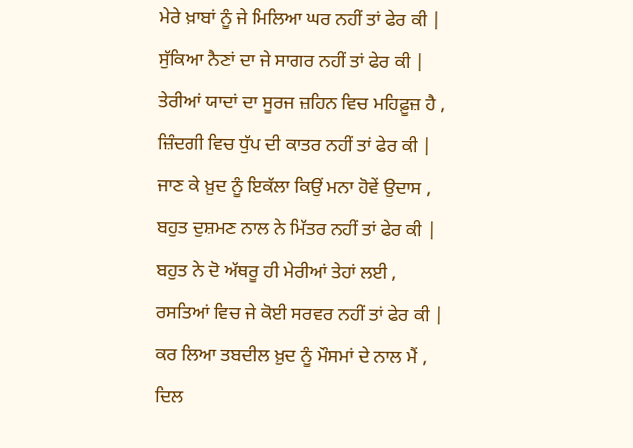ਮੇਰੇ ਖ਼ਾਬਾਂ ਨੂੰ ਜੇ ਮਿਲਿਆ ਘਰ ਨਹੀਂ ਤਾਂ ਫੇਰ ਕੀ |
ਸੁੱਕਿਆ ਨੈਣਾਂ ਦਾ ਜੇ ਸਾਗਰ ਨਹੀਂ ਤਾਂ ਫੇਰ ਕੀ |
ਤੇਰੀਆਂ ਯਾਦਾਂ ਦਾ ਸੂਰਜ ਜ਼ਹਿਨ ਵਿਚ ਮਹਿਫ਼ੂਜ਼ ਹੈ ,
ਜ਼ਿੰਦਗੀ ਵਿਚ ਧੁੱਪ ਦੀ ਕਾਤਰ ਨਹੀਂ ਤਾਂ ਫੇਰ ਕੀ |
ਜਾਣ ਕੇ ਖ਼ੁਦ ਨੂੰ ਇਕੱਲਾ ਕਿਉਂ ਮਨਾ ਹੋਵੇਂ ਉਦਾਸ ,
ਬਹੁਤ ਦੁਸ਼ਮਣ ਨਾਲ ਨੇ ਮਿੱਤਰ ਨਹੀਂ ਤਾਂ ਫੇਰ ਕੀ |
ਬਹੁਤ ਨੇ ਦੋ ਅੱਥਰੂ ਹੀ ਮੇਰੀਆਂ ਤੇਹਾਂ ਲਈ ,
ਰਸਤਿਆਂ ਵਿਚ ਜੇ ਕੋਈ ਸਰਵਰ ਨਹੀਂ ਤਾਂ ਫੇਰ ਕੀ |
ਕਰ ਲਿਆ ਤਬਦੀਲ ਖ਼ੁਦ ਨੂੰ ਮੌਸਮਾਂ ਦੇ ਨਾਲ ਮੈਂ ,
ਦਿਲ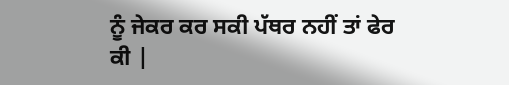ਨੂੰ ਜੇਕਰ ਕਰ ਸਕੀ ਪੱਥਰ ਨਹੀਂ ਤਾਂ ਫੇਰ ਕੀ |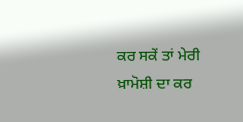ਕਰ ਸਕੇਂ ਤਾਂ ਮੇਰੀ ਖ਼ਾਮੋਸ਼ੀ ਦਾ ਕਰ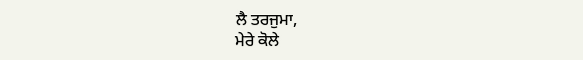ਲੈ ਤਰਜੁਮਾ,
ਮੇਰੇ ਕੋਲੇ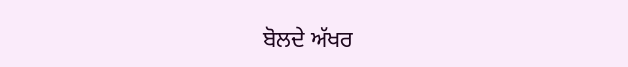ਬੋਲਦੇ ਅੱਖਰ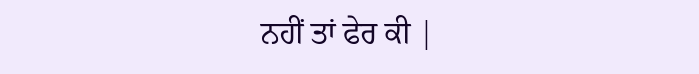ਨਹੀਂ ਤਾਂ ਫੇਰ ਕੀ |